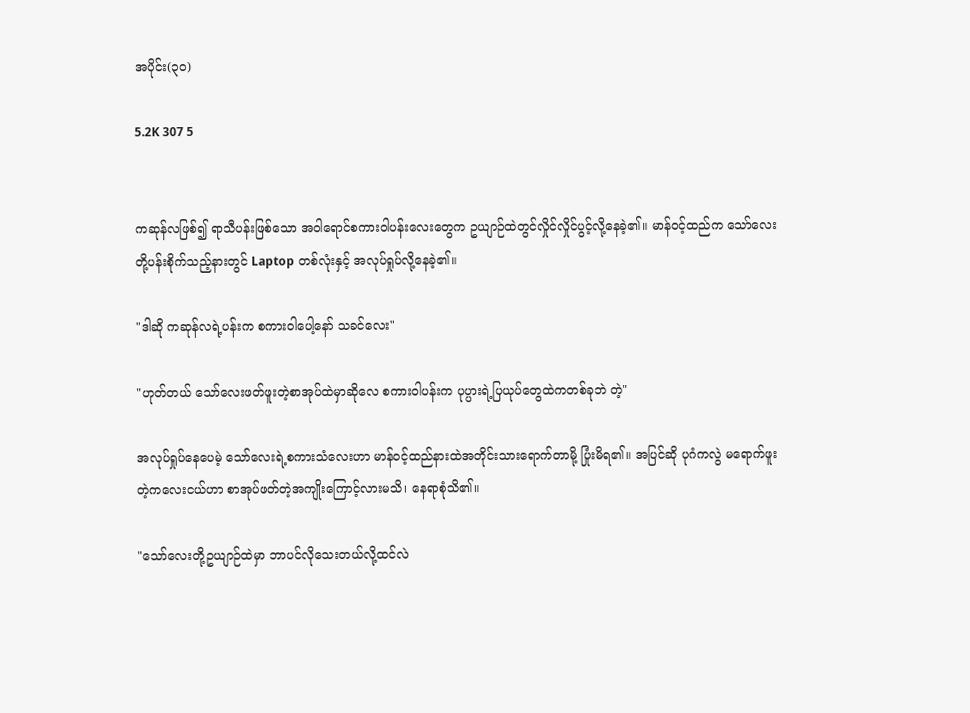အပိုင်း(၃၀)

5.2K 307 5


ကဆုန်လဖြစ်၍ ရာသီပန်းဖြစ်သော အဝါရောင်စကားဝါပန်းလေးတွေက ဥယျာဉ်ထဲတွင်လှိုင်လှိုင်ပွင့်လို့နေခဲ့၏။ မာန်၀င့်ထည်က သော်လေးတို့ပန်းစိုက်သည့်နားတွင် Laptop တစ်လုံးနှင့် အလုပ်ရှုပ်လို့နေခဲ့၏။

"ဒါဆို ကဆုန်လရဲ့ပန်းက စကားဝါပေါ့နော် သခင်လေး"

"ဟုတ်တယ် သော်လေးဖတ်ဖူးတဲ့စာအုပ်ထဲမှာဆိုလေ စကားဝါပန်းက ပုပ္ပားရဲ့ပြယုပ်တွေထဲကတစ်ခုဘဲ တဲ့"

အလုပ်ရှုပ်နေပေမဲ့ သော်လေးရဲ့စကားသံလေးဟာ မာန်၀င့်ထည်နားထဲအတိုင်းသားရောက်တာမို့ ပြုံးမိရ၏။ အပြင်ဆို ပုဂံကလွဲ မရောက်ဖူးတဲ့ကလေးငယ်ဟာ စာအုပ်ဖတ်တဲ့အကျိုးကြောင့်လားမသိ၊ နေရာစုံသိ၏။

"သော်လေးတို့ဥယျာဉ်ထဲမှာ ဘာပင်လိုသေးတယ်လို့ထင်လဲ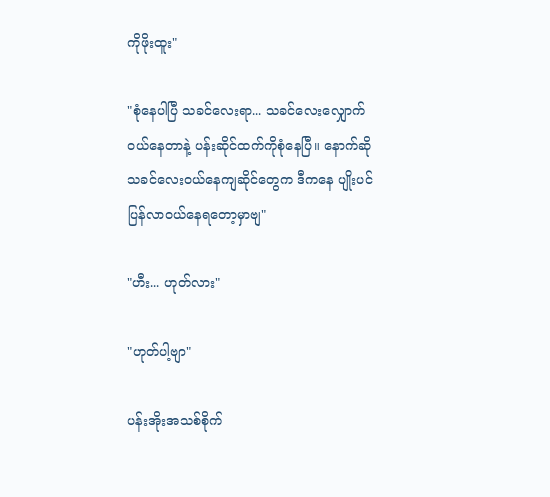ကိုဖိုးထူး"

"စုံနေပါပြီ သခင်လေးရာ... သခင်လေးလျှောက်၀ယ်နေတာနဲ့ ပန်းဆိုင်ထက်ကိုစုံနေပြီ။ နောက်ဆို သခင်လေး၀ယ်နေကျဆိုင်တွေက ဒီကနေ ပျိုးပင်ပြန်လာ၀ယ်နေရတော့မှာဗျ"

"ဟီး... ဟုတ်လား"

"ဟုတ်ပါ့ဗျာ"

ပန်းအိုးအသစ်စိုက်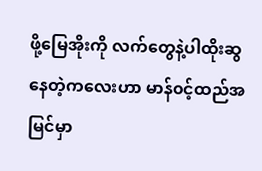ဖို့မြေအိုးကို လက်တွေနဲ့ပါထိုးဆွနေတဲ့ကလေးဟာ မာန်၀င့်ထည်အမြင်မှာ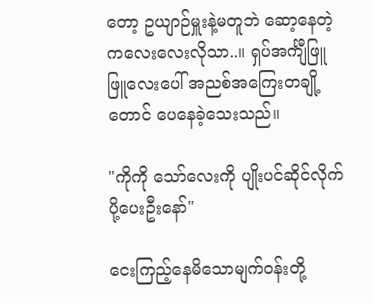တော့ ဥယျာဉ်မှူးနဲ့မတူဘဲ ဆော့နေတဲ့ကလေးလေးလိုသာ..။ ရှပ်အင်္ကျီဖြူဖြူလေးပေါ် အညစ်အကြေးတချို့တောင် ပေနေခဲ့သေးသည်။

"ကိုကို သော်လေးကို ပျိုးပင်ဆိုင်လိုက်ပို့ပေးဦးနော်"

ငေးကြည့်နေမိသောမျက်၀န်းတို့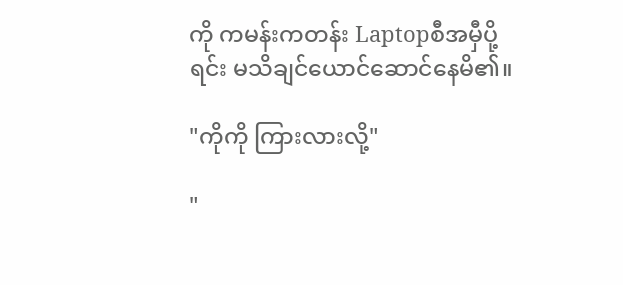ကို ကမန်းကတန်း Laptopစီအမှီပို့ရင်း မသိချင်ယောင်ဆောင်နေမိ၏။

"ကိုကို ကြားလားလို့"

"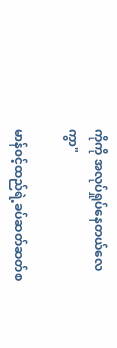ကိုကို အလုပ်ရှုပ်နေတယ်လေကွာ"

မာန်၀င့်ထည်ရဲ့ခပ်ဆတ်ဆတ်စ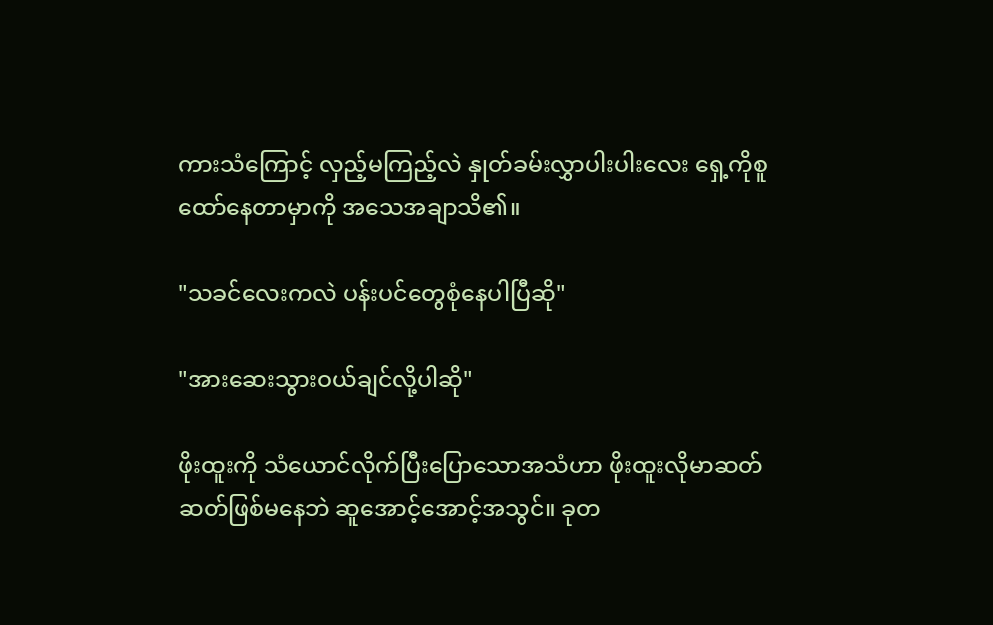ကားသံကြောင့် လှည့်မကြည့်လဲ နှုတ်ခမ်းလွှာပါးပါးလေး ရှေ့ကိုစူထော်နေတာမှာကို အသေအချာသိ၏။

"သခင်လေးကလဲ ပန်းပင်တွေစုံနေပါပြီဆို"

"အားဆေးသွားဝယ်ချင်လို့ပါဆို"

ဖိုးထူးကို သံယောင်လိုက်ပြီးပြောသောအသံဟာ ဖိုးထူးလိုမာဆတ်ဆတ်ဖြစ်မနေဘဲ ဆူအောင့်အောင့်အသွင်။ ခုတ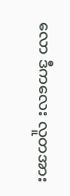လော ဒီကလေး လူတအား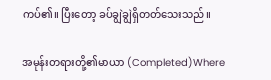ကပ်၏။ ပြီးတော့ ခပ်ချွဲချွဲရှိတတ်သေးသည်။

အမုန်းတရားတို့၏မာယာ (Completed)Where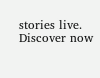stories live. Discover now